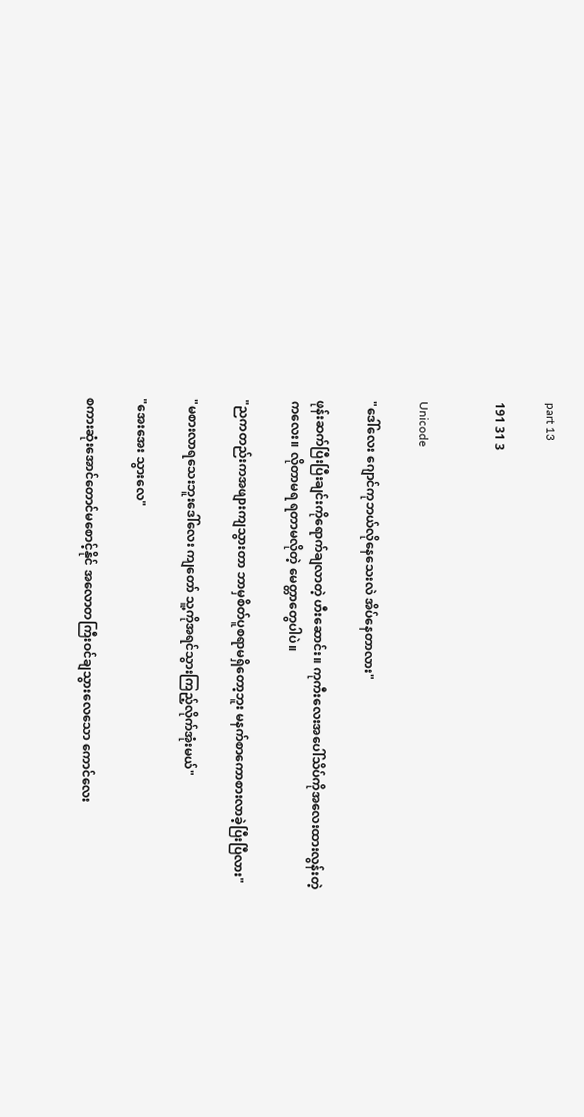part 13

191 31 3


Unicode

"ဒေါ်လေး ဂျောင်ကုဘယ်လိုနေသေးလဲ အိပ်နေတာလား"

ဖုန်းဆက်ပြီးပြီးချင်းကိုရောက်ချလာတဲ့ ဟီးဆောင်း။ ကုကီးလေးအပေါ်သိပ်ကိုအလေးထားလွန်းတဲ့ကလေး။ လိုတာမရ ရတာမလိုတဲ့ မေတ္တာတွေပါပဲ။

"ညကတည်းကအဖျားကျသွားတာ ဘာမှစိတ်ပူစရာမရှိတော့ဘူး မနက်စာကောစားလာခဲ့ပြီးပြီလား"

"မစားလာရသေးဘူးဒေါ်လေး ကျတော် သူ့ကိုအရင်သွားကြည့်လိုက်အုံးမယ်"

"အေးအေး သွားလေ"

စကားဆုံးအောင်တောင်မစောင့်နိုင် အလောတကြီးဝင်ချသွားလေသော ကောင်လေး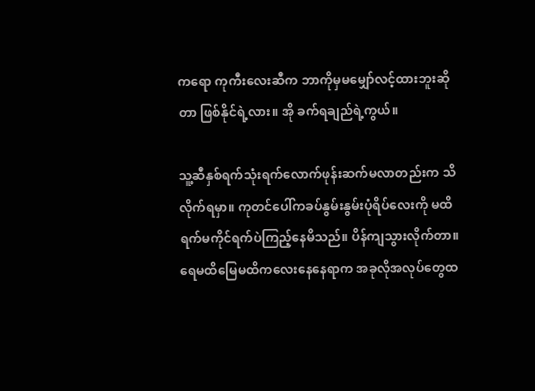ကရော ကုကီးလေးဆီက ဘာကိုမှမမျှော်လင့်ထားဘူးဆိုတာ ဖြစ်နိုင်ရဲ့လား။ အို ခက်ရချည်ရဲ့ကွယ်။

သူ့ဆီနှစ်ရက်သုံးရက်လောက်ဖုန်းဆက်မလာတည်းက သိလိုက်ရမှာ။ ကုတင်ပေါ်ကခပ်နွမ်းနွမ်းပုံရိပ်လေးကို မထိရက်မကိုင်ရက်ပဲကြည့်နေမိသည်။ ပိန်ကျသွားလိုက်တာ။ ရေမထိမြေမထိကလေးနေနေရာက အခုလိုအလုပ်တွေထ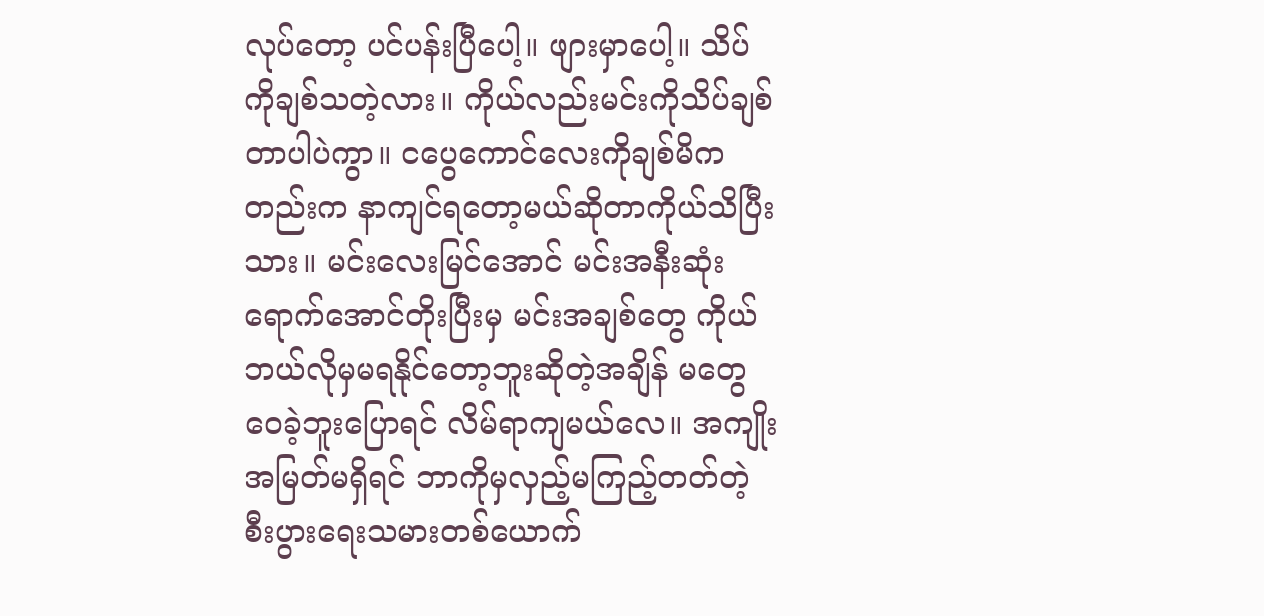လုပ်တော့ ပင်ပန်းပြီပေါ့။ ဖျားမှာပေါ့။ သိပ်ကိုချစ်သတဲ့လား။ ကိုယ်လည်းမင်းကိုသိပ်ချစ်တာပါပဲကွာ။ ငပွေကောင်လေးကိုချစ်မိကတည်းက နာကျင်ရတော့မယ်ဆိုတာကိုယ်သိပြီးသား။ မင်းလေးမြင်အောင် မင်းအနီးဆုံးရောက်အောင်တိုးပြီးမှ မင်းအချစ်တွေ ကိုယ်ဘယ်လိုမှမရနိုင်တော့ဘူးဆိုတဲ့အချိန် မတွေဝေခဲ့ဘူးပြောရင် လိမ်ရာကျမယ်လေ။ အကျိုးအမြတ်မရှိရင် ဘာကိုမှလှည့်မကြည့်တတ်တဲ့ စီးပွားရေးသမားတစ်ယောက်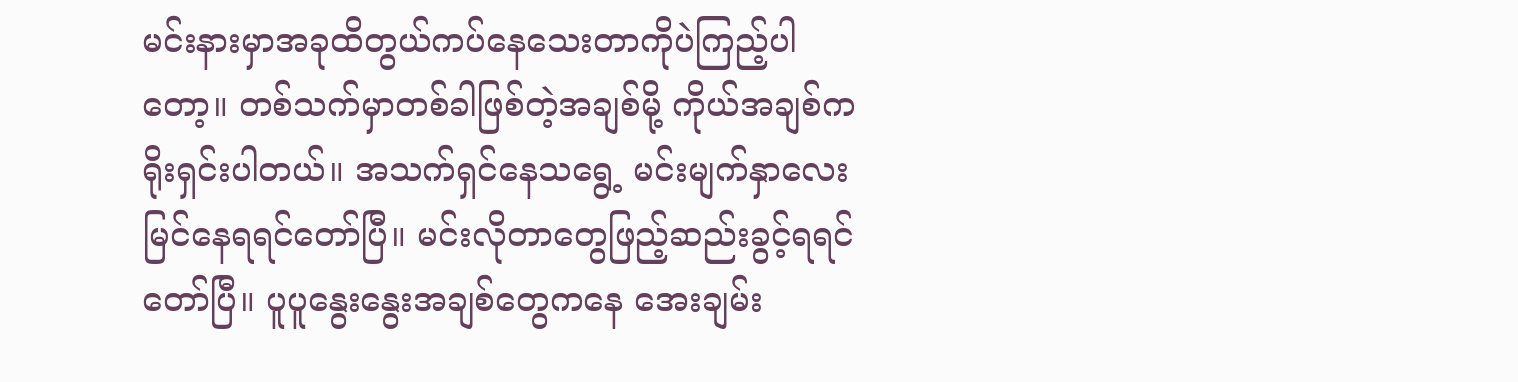မင်းနားမှာအခုထိတွယ်ကပ်နေသေးတာကိုပဲကြည့်ပါတော့။ တစ်သက်မှာတစ်ခါဖြစ်တဲ့အချစ်မို့ ကိုယ်အချစ်ကရိုးရှင်းပါတယ်။ အသက်ရှင်နေသရွေ့ မင်းမျက်နှာလေးမြင်နေရရင်တော်ပြီ။ မင်းလိုတာတွေဖြည့်ဆည်းခွင့်ရရင်တော်ပြီ။ ပူပူနွေးနွေးအချစ်တွေကနေ အေးချမ်း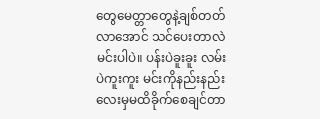တွေမေတ္တာတွေနဲ့ချစ်တတ်လာအောင် သင်ပေးတာလဲမင်းပါပဲ။ ပန်းပဲခူးခူး လမ်းပဲကူးကူး မင်းကိုနည်းနည်းလေးမှမထိခိုက်စေချင်တာ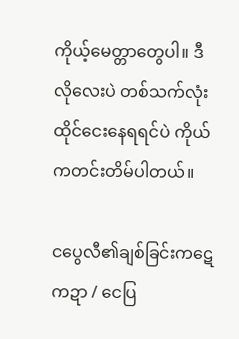ကိုယ့်မေတ္တာတွေပါ။ ဒီလိုလေးပဲ တစ်သက်လုံးထိုင်ငေးနေရရင်ပဲ ကိုယ်ကတင်းတိမ်ပါတယ်။

ငပွေလီ၏ချစ်ခြင်းကဋေကဍာ / ငေပြ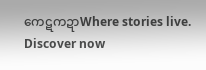ကေဋကဍာWhere stories live. Discover now